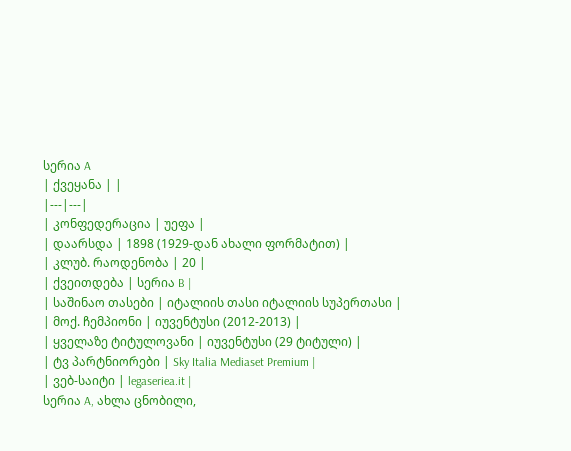სერია A
| ქვეყანა | |
|---|---|
| კონფედერაცია | უეფა |
| დაარსდა | 1898 (1929-დან ახალი ფორმატით) |
| კლუბ. რაოდენობა | 20 |
| ქვეითდება | სერია B |
| საშინაო თასები | იტალიის თასი იტალიის სუპერთასი |
| მოქ. ჩემპიონი | იუვენტუსი (2012-2013) |
| ყველაზე ტიტულოვანი | იუვენტუსი (29 ტიტული) |
| ტვ პარტნიორები | Sky Italia Mediaset Premium |
| ვებ-საიტი | legaseriea.it |
სერია A, ახლა ცნობილი,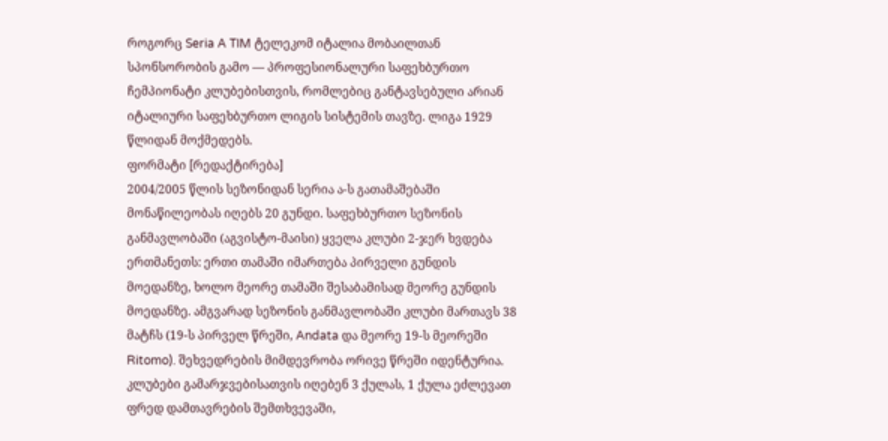როგორც Seria A TIM ტელეკომ იტალია მობაილთან სპონსორობის გამო — პროფესიონალური საფეხბურთო ჩემპიონატი კლუბებისთვის, რომლებიც განტავსებული არიან იტალიური საფეხბურთო ლიგის სისტემის თავზე. ლიგა 1929 წლიდან მოქმედებს.
ფორმატი [რედაქტირება]
2004/2005 წლის სეზონიდან სერია ა-ს გათამაშებაში მონაწილეობას იღებს 20 გუნდი. საფეხბურთო სეზონის განმავლობაში (აგვისტო-მაისი) ყველა კლუბი 2-ჯერ ხვდება ერთმანეთს: ერთი თამაში იმართება პირველი გუნდის მოედანზე, ხოლო მეორე თამაში შესაბამისად მეორე გუნდის მოედანზე. ამგვარად სეზონის განმავლობაში კლუბი მართავს 38 მატჩს (19-ს პირველ წრეში, Andata და მეორე 19-ს მეორეში Ritomo). შეხვედრების მიმდევრობა ორივე წრეში იდენტურია.
კლუბები გამარჯვებისათვის იღებენ 3 ქულას, 1 ქულა ეძლევათ ფრედ დამთავრების შემთხვევაში,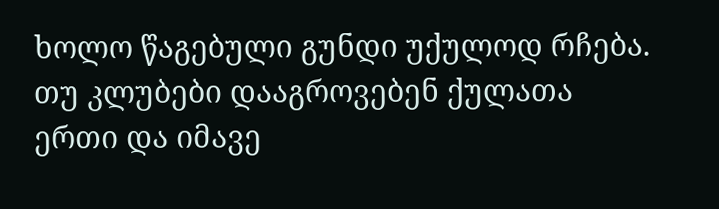ხოლო წაგებული გუნდი უქულოდ რჩება. თუ კლუბები დააგროვებენ ქულათა ერთი და იმავე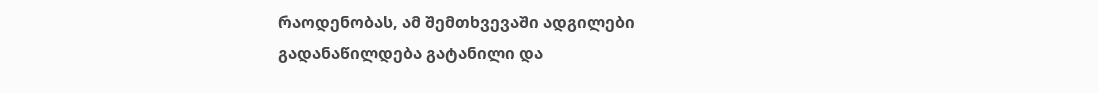რაოდენობას, ამ შემთხვევაში ადგილები გადანაწილდება გატანილი და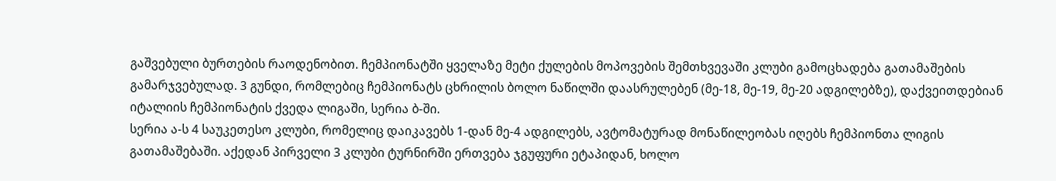გაშვებული ბურთების რაოდენობით. ჩემპიონატში ყველაზე მეტი ქულების მოპოვების შემთხვევაში კლუბი გამოცხადება გათამაშების გამარჯვებულად. 3 გუნდი, რომლებიც ჩემპიონატს ცხრილის ბოლო ნაწილში დაასრულებენ (მე-18, მე-19, მე-20 ადგილებზე), დაქვეითდებიან იტალიის ჩემპიონატის ქვედა ლიგაში, სერია ბ-ში.
სერია ა-ს 4 საუკეთესო კლუბი, რომელიც დაიკავებს 1-დან მე-4 ადგილებს, ავტომატურად მონაწილეობას იღებს ჩემპიონთა ლიგის გათამაშებაში. აქედან პირველი 3 კლუბი ტურნირში ერთვება ჯგუფური ეტაპიდან, ხოლო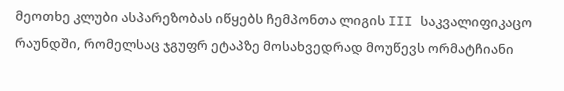მეოთხე კლუბი ასპარეზობას იწყებს ჩემპონთა ლიგის III საკვალიფიკაცო რაუნდში, რომელსაც ჯგუფრ ეტაპზე მოსახვედრად მოუწევს ორმატჩიანი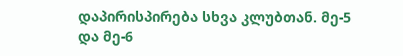დაპირისპირება სხვა კლუბთან. მე-5 და მე-6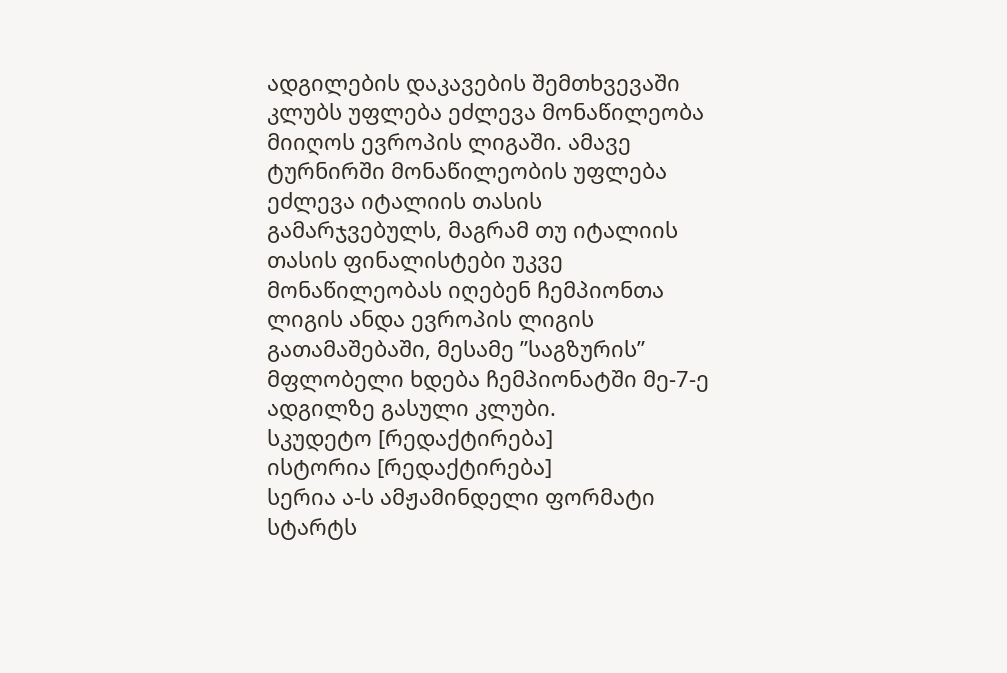ადგილების დაკავების შემთხვევაში კლუბს უფლება ეძლევა მონაწილეობა მიიღოს ევროპის ლიგაში. ამავე ტურნირში მონაწილეობის უფლება ეძლევა იტალიის თასის გამარჯვებულს, მაგრამ თუ იტალიის თასის ფინალისტები უკვე მონაწილეობას იღებენ ჩემპიონთა ლიგის ანდა ევროპის ლიგის გათამაშებაში, მესამე ”საგზურის” მფლობელი ხდება ჩემპიონატში მე-7-ე ადგილზე გასული კლუბი.
სკუდეტო [რედაქტირება]
ისტორია [რედაქტირება]
სერია ა-ს ამჟამინდელი ფორმატი სტარტს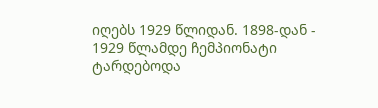იღებს 1929 წლიდან. 1898-დან - 1929 წლამდე ჩემპიონატი ტარდებოდა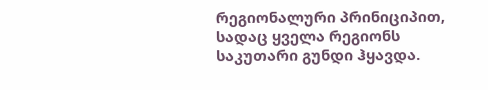რეგიონალური პრინიციპით, სადაც ყველა რეგიონს საკუთარი გუნდი ჰყავდა.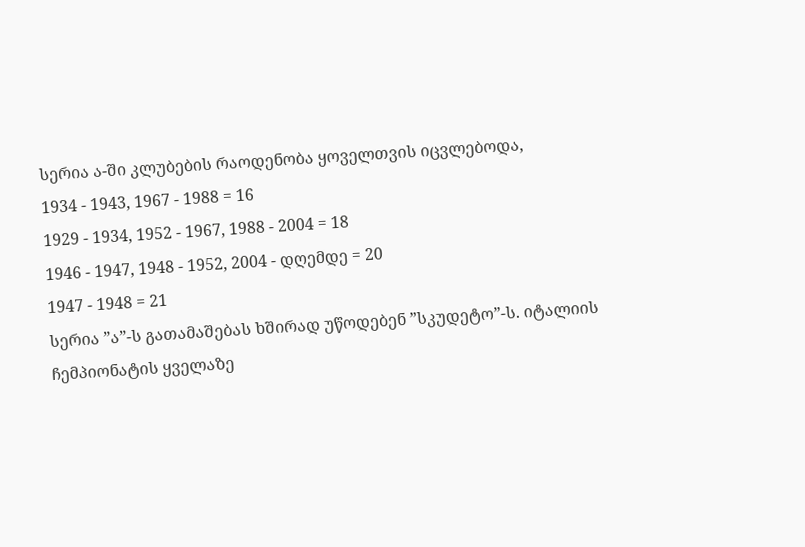სერია ა-ში კლუბების რაოდენობა ყოველთვის იცვლებოდა,
1934 - 1943, 1967 - 1988 = 16
1929 - 1934, 1952 - 1967, 1988 - 2004 = 18
1946 - 1947, 1948 - 1952, 2004 - დღემდე = 20
1947 - 1948 = 21
სერია ”ა”-ს გათამაშებას ხშირად უწოდებენ ”სკუდეტო”-ს. იტალიის ჩემპიონატის ყველაზე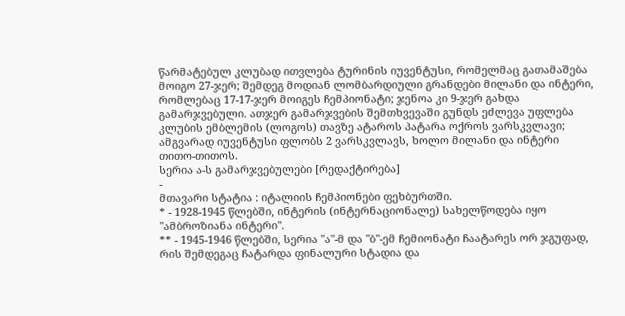წარმატებულ კლუბად ითვლება ტურინის იუვენტუსი, რომელმაც გათამაშება მოიგო 27-ჯერ; შემდეგ მოდიან ლომბარდიული გრანდები მილანი და ინტერი, რომლებაც 17-17-ჯერ მოიგეს ჩემპიონატი; ჯენოა კი 9-ჯერ გახდა გამარჯვებული. ათჯერ გამარჯვების შემთხვევაში გუნდს ეძლევა უფლება კლუბის ემბლემის (ლოგოს) თავზე ატაროს პატარა ოქროს ვარსკვლავი; ამგვარად იუვენტუსი ფლობს 2 ვარსკვლავს, ხოლო მილანი და ინტერი თითო-თითოს.
სერია ა-ს გამარჯვებულები [რედაქტირება]
-
მთავარი სტატია : იტალიის ჩემპიონები ფეხბურთში.
* - 1928-1945 წლებში, ინტერის (ინტერნაციონალე) სახელწოდება იყო "ამბროზიანა ინტერი".
** - 1945-1946 წლებში, სერია "ა"-მ და "ბ"-ემ ჩემიონატი ჩაატარეს ორ ჯგუფად, რის შემდეგაც ჩატარდა ფინალური სტადია და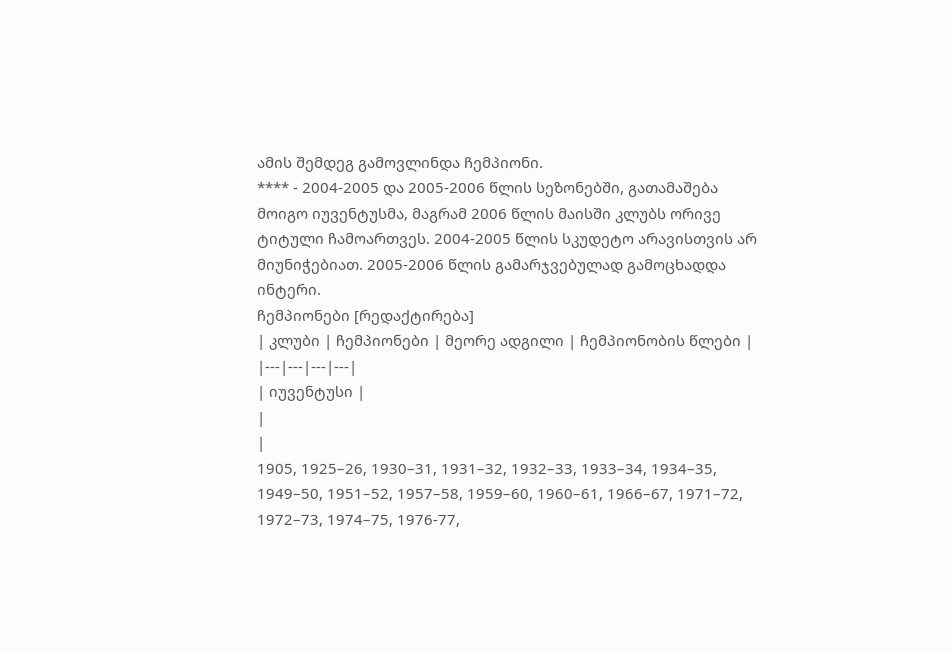ამის შემდეგ გამოვლინდა ჩემპიონი.
**** - 2004-2005 და 2005-2006 წლის სეზონებში, გათამაშება მოიგო იუვენტუსმა, მაგრამ 2006 წლის მაისში კლუბს ორივე ტიტული ჩამოართვეს. 2004-2005 წლის სკუდეტო არავისთვის არ მიუნიჭებიათ. 2005-2006 წლის გამარჯვებულად გამოცხადდა ინტერი.
ჩემპიონები [რედაქტირება]
| კლუბი | ჩემპიონები | მეორე ადგილი | ჩემპიონობის წლები |
|---|---|---|---|
| იუვენტუსი |
|
|
1905, 1925–26, 1930–31, 1931–32, 1932–33, 1933–34, 1934–35, 1949–50, 1951–52, 1957–58, 1959–60, 1960–61, 1966–67, 1971–72, 1972–73, 1974–75, 1976-77,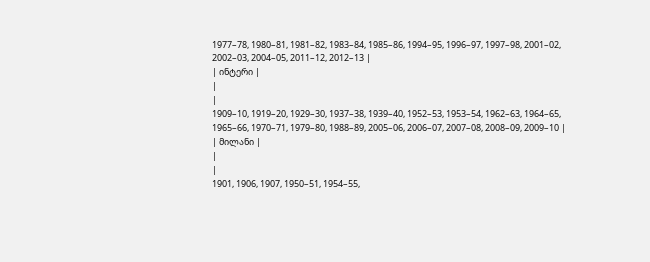1977–78, 1980–81, 1981–82, 1983–84, 1985–86, 1994–95, 1996–97, 1997–98, 2001–02, 2002–03, 2004–05, 2011–12, 2012–13 |
| ინტერი |
|
|
1909–10, 1919–20, 1929–30, 1937–38, 1939–40, 1952–53, 1953–54, 1962–63, 1964–65, 1965–66, 1970–71, 1979–80, 1988–89, 2005–06, 2006–07, 2007–08, 2008–09, 2009–10 |
| მილანი |
|
|
1901, 1906, 1907, 1950–51, 1954–55,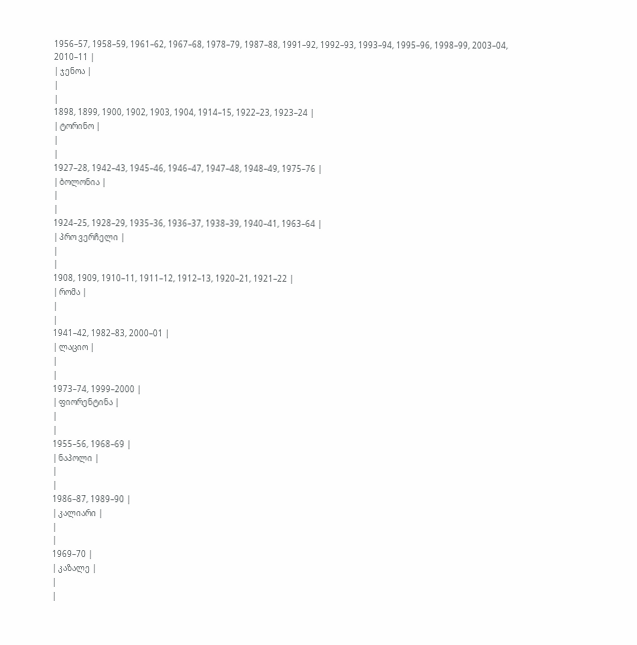1956–57, 1958–59, 1961–62, 1967–68, 1978–79, 1987–88, 1991–92, 1992–93, 1993–94, 1995–96, 1998–99, 2003–04, 2010–11 |
| ჯენოა |
|
|
1898, 1899, 1900, 1902, 1903, 1904, 1914–15, 1922–23, 1923–24 |
| ტორინო |
|
|
1927–28, 1942–43, 1945–46, 1946–47, 1947–48, 1948–49, 1975–76 |
| ბოლონია |
|
|
1924–25, 1928–29, 1935–36, 1936–37, 1938–39, 1940–41, 1963–64 |
| პრო ვერჩელი |
|
|
1908, 1909, 1910–11, 1911–12, 1912–13, 1920–21, 1921–22 |
| რომა |
|
|
1941–42, 1982–83, 2000–01 |
| ლაციო |
|
|
1973–74, 1999–2000 |
| ფიორენტინა |
|
|
1955–56, 1968–69 |
| ნაპოლი |
|
|
1986–87, 1989–90 |
| კალიარი |
|
|
1969–70 |
| კაზალე |
|
|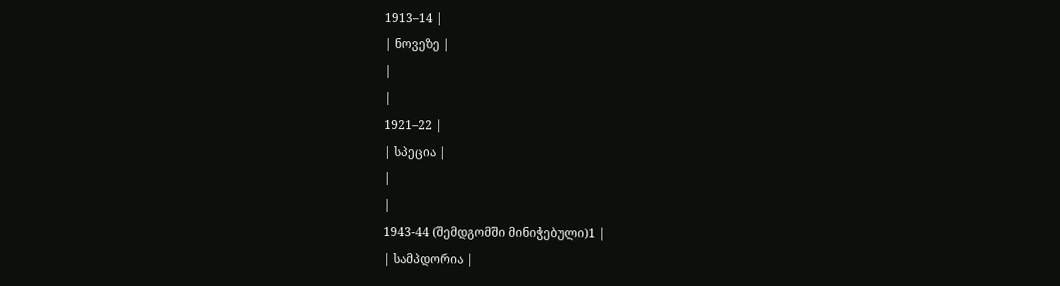1913–14 |
| ნოვეზე |
|
|
1921–22 |
| სპეცია |
|
|
1943-44 (შემდგომში მინიჭებული)1 |
| სამპდორია |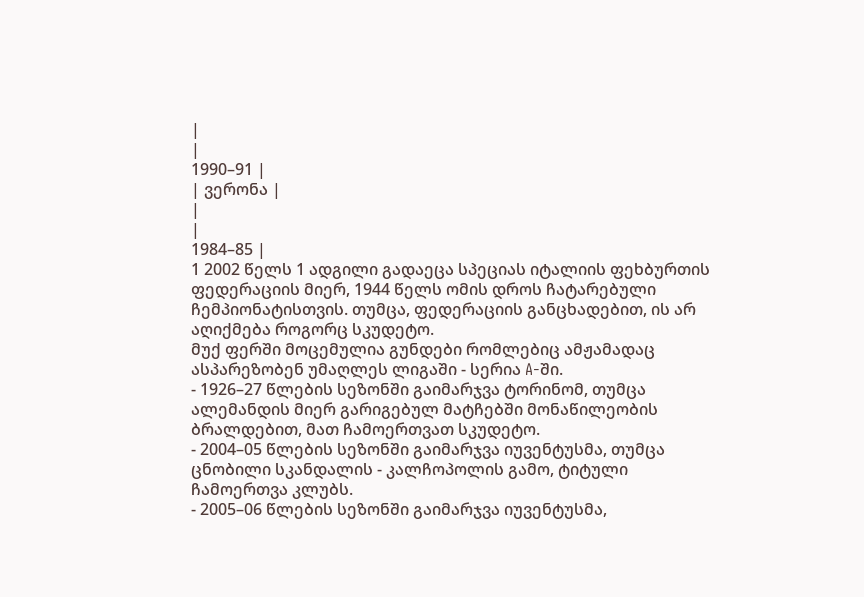|
|
1990–91 |
| ვერონა |
|
|
1984–85 |
1 2002 წელს 1 ადგილი გადაეცა სპეციას იტალიის ფეხბურთის ფედერაციის მიერ, 1944 წელს ომის დროს ჩატარებული ჩემპიონატისთვის. თუმცა, ფედერაციის განცხადებით, ის არ აღიქმება როგორც სკუდეტო.
მუქ ფერში მოცემულია გუნდები რომლებიც ამჟამადაც ასპარეზობენ უმაღლეს ლიგაში - სერია A-ში.
- 1926–27 წლების სეზონში გაიმარჯვა ტორინომ, თუმცა ალემანდის მიერ გარიგებულ მატჩებში მონაწილეობის ბრალდებით, მათ ჩამოერთვათ სკუდეტო.
- 2004–05 წლების სეზონში გაიმარჯვა იუვენტუსმა, თუმცა ცნობილი სკანდალის - კალჩოპოლის გამო, ტიტული ჩამოერთვა კლუბს.
- 2005–06 წლების სეზონში გაიმარჯვა იუვენტუსმა,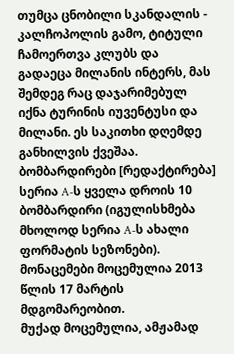თუმცა ცნობილი სკანდალის - კალჩოპოლის გამო, ტიტული ჩამოერთვა კლუბს და გადაეცა მილანის ინტერს, მას შემდეგ რაც დაჯარიმებულ იქნა ტურინის იუვენტუსი და მილანი. ეს საკითხი დღემდე განხილვის ქვეშაა.
ბომბარდირები [რედაქტირება]
სერია A-ს ყველა დროის 10 ბომბარდირი (იგულისხმება მხოლოდ სერია A-ს ახალი ფორმატის სეზონები).
მონაცემები მოცემულია 2013 წლის 17 მარტის მდგომარეობით.
მუქად მოცემულია, ამჟამად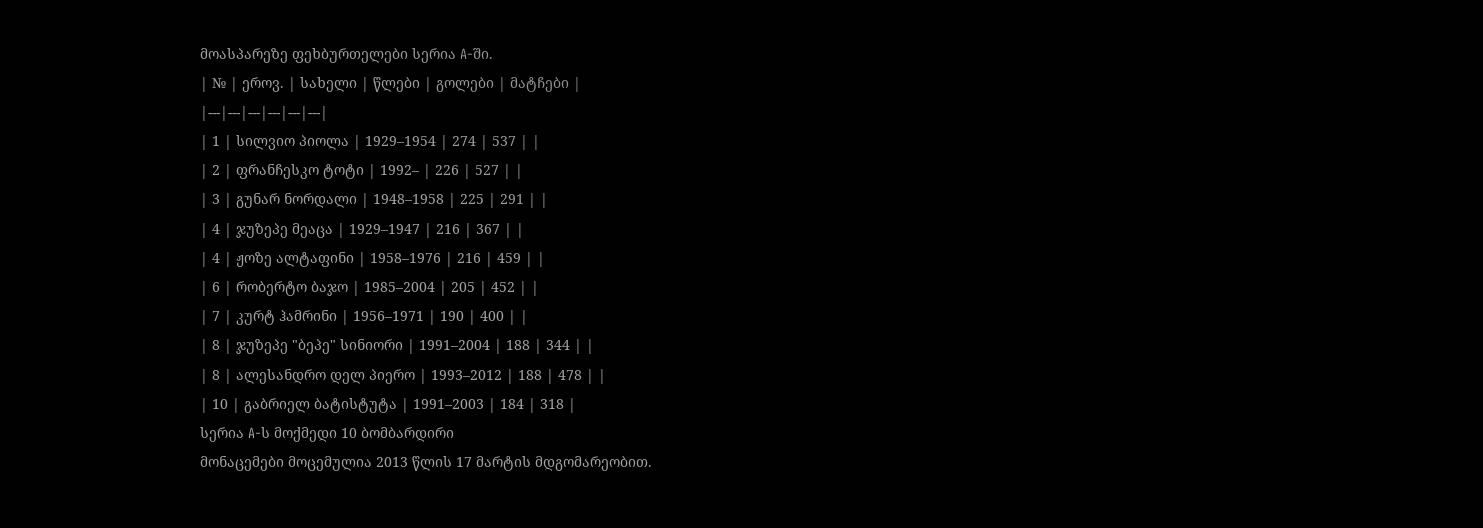მოასპარეზე ფეხბურთელები სერია A-ში.
| № | ეროვ. | სახელი | წლები | გოლები | მატჩები |
|---|---|---|---|---|---|
| 1 | სილვიო პიოლა | 1929–1954 | 274 | 537 | |
| 2 | ფრანჩესკო ტოტი | 1992– | 226 | 527 | |
| 3 | გუნარ ნორდალი | 1948–1958 | 225 | 291 | |
| 4 | ჯუზეპე მეაცა | 1929–1947 | 216 | 367 | |
| 4 | ჟოზე ალტაფინი | 1958–1976 | 216 | 459 | |
| 6 | რობერტო ბაჯო | 1985–2004 | 205 | 452 | |
| 7 | კურტ ჰამრინი | 1956–1971 | 190 | 400 | |
| 8 | ჯუზეპე "ბეპე" სინიორი | 1991–2004 | 188 | 344 | |
| 8 | ალესანდრო დელ პიერო | 1993–2012 | 188 | 478 | |
| 10 | გაბრიელ ბატისტუტა | 1991–2003 | 184 | 318 |
სერია A-ს მოქმედი 10 ბომბარდირი
მონაცემები მოცემულია 2013 წლის 17 მარტის მდგომარეობით.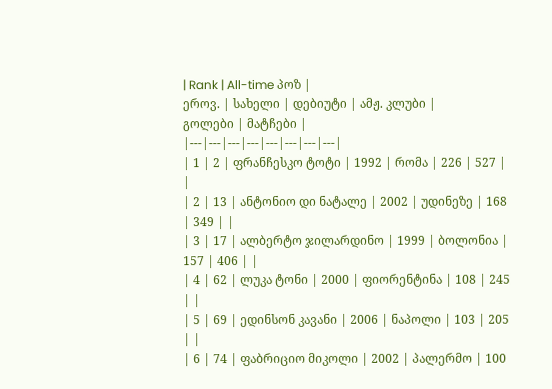| Rank | All-time პოზ |
ეროვ. | სახელი | დებიუტი | ამჟ. კლუბი |
გოლები | მატჩები |
|---|---|---|---|---|---|---|---|
| 1 | 2 | ფრანჩესკო ტოტი | 1992 | რომა | 226 | 527 | |
| 2 | 13 | ანტონიო დი ნატალე | 2002 | უდინეზე | 168 | 349 | |
| 3 | 17 | ალბერტო ჯილარდინო | 1999 | ბოლონია | 157 | 406 | |
| 4 | 62 | ლუკა ტონი | 2000 | ფიორენტინა | 108 | 245 | |
| 5 | 69 | ედინსონ კავანი | 2006 | ნაპოლი | 103 | 205 | |
| 6 | 74 | ფაბრიციო მიკოლი | 2002 | პალერმო | 100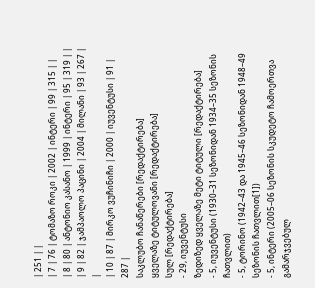| 251 | |
| 7 | 76 | ტომაზო როკი | 2002 | ინტერი | 99 | 315 | |
| 8 | 80 | ანტონიო კასანო | 1999 | ინტერი | 95 | 319 | |
| 9 | 82 | ჯამპაოლო პაცინი | 2004 | მილანი | 93 | 267 | |
| 10 | 87 | მირკო ვუჩინიჩი | 2000 | იუვენტუსი | 91 | 287 |
საკლუბო ჩანაწერები [რედაქტირება]
ყველაზე ტიტულოვანი [რედაქტირება]
სულ [რედაქტირება]
- 29, იუვენტუსი
ზედიზედ ყველაზე მეტი ტიტული [რედაქტირება]
- 5, იუვენტუსი (1930–31 სეზონიდან 1934–35 სეზონის ჩათვლით)
- 5, ტორინო (1942–43 და 1945–46 სეზონიდან 1948–49 სეზონის ჩათვლით[1])
- 5, ინტერი (2005–06 სეზონის სკუდეტო ჩამოერთვა გამარჯვებულ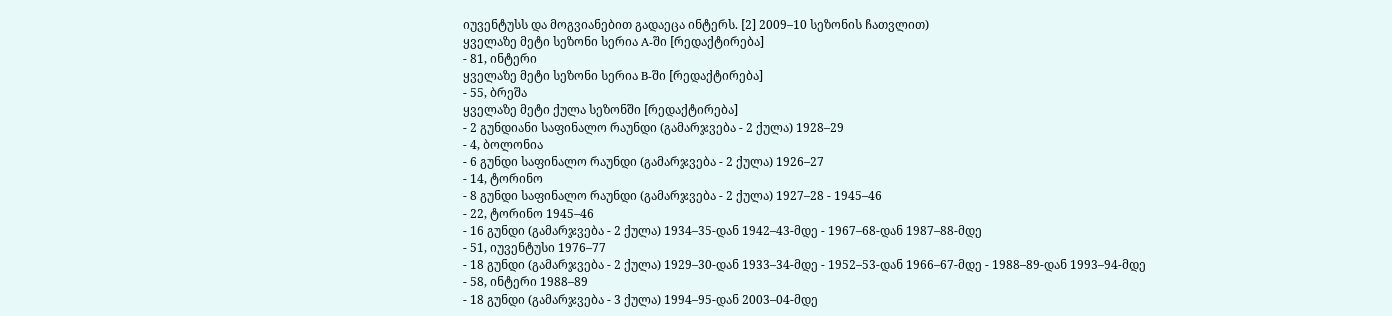იუვენტუსს და მოგვიანებით გადაეცა ინტერს. [2] 2009–10 სეზონის ჩათვლით)
ყველაზე მეტი სეზონი სერია A-ში [რედაქტირება]
- 81, ინტერი
ყველაზე მეტი სეზონი სერია B-ში [რედაქტირება]
- 55, ბრეშა
ყველაზე მეტი ქულა სეზონში [რედაქტირება]
- 2 გუნდიანი საფინალო რაუნდი (გამარჯვება - 2 ქულა) 1928–29
- 4, ბოლონია
- 6 გუნდი საფინალო რაუნდი (გამარჯვება - 2 ქულა) 1926–27
- 14, ტორინო
- 8 გუნდი საფინალო რაუნდი (გამარჯვება - 2 ქულა) 1927–28 - 1945–46
- 22, ტორინო 1945–46
- 16 გუნდი (გამარჯვება - 2 ქულა) 1934–35-დან 1942–43-მდე - 1967–68-დან 1987–88-მდე
- 51, იუვენტუსი 1976–77
- 18 გუნდი (გამარჯვება - 2 ქულა) 1929–30-დან 1933–34-მდე - 1952–53-დან 1966–67-მდე - 1988–89-დან 1993–94-მდე
- 58, ინტერი 1988–89
- 18 გუნდი (გამარჯვება - 3 ქულა) 1994–95-დან 2003–04-მდე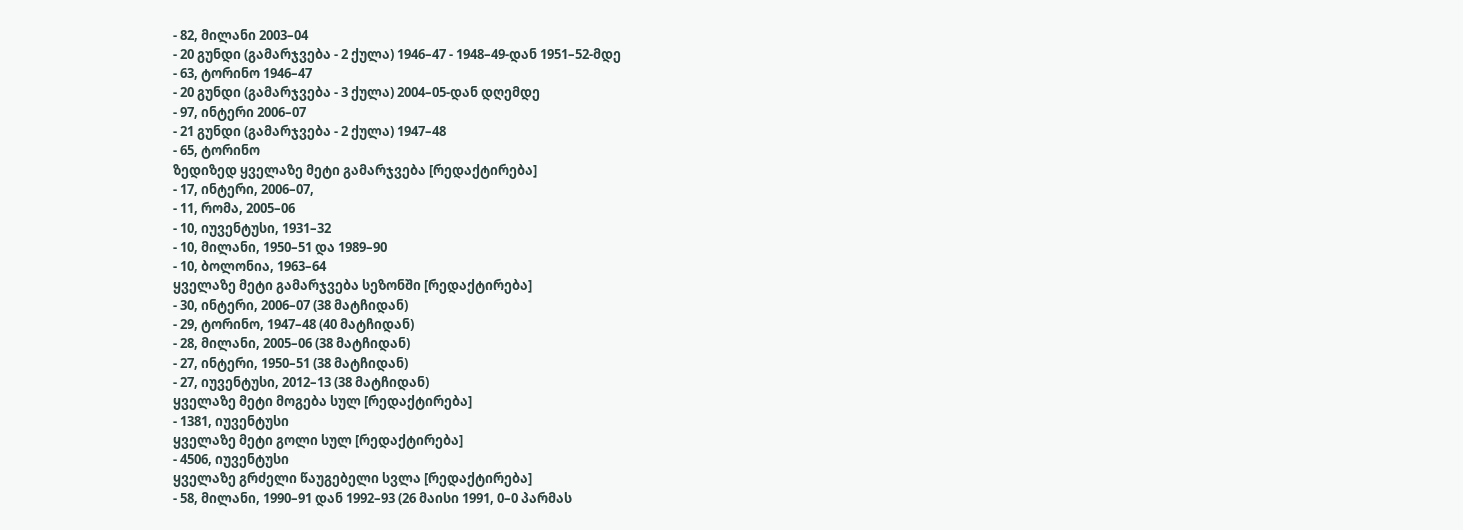- 82, მილანი 2003–04
- 20 გუნდი (გამარჯვება - 2 ქულა) 1946–47 - 1948–49-დან 1951–52-მდე
- 63, ტორინო 1946–47
- 20 გუნდი (გამარჯვება - 3 ქულა) 2004–05-დან დღემდე
- 97, ინტერი 2006–07
- 21 გუნდი (გამარჯვება - 2 ქულა) 1947–48
- 65, ტორინო
ზედიზედ ყველაზე მეტი გამარჯვება [რედაქტირება]
- 17, ინტერი, 2006–07,
- 11, რომა, 2005–06
- 10, იუვენტუსი, 1931–32
- 10, მილანი, 1950–51 და 1989–90
- 10, ბოლონია, 1963–64
ყველაზე მეტი გამარჯვება სეზონში [რედაქტირება]
- 30, ინტერი, 2006–07 (38 მატჩიდან)
- 29, ტორინო, 1947–48 (40 მატჩიდან)
- 28, მილანი, 2005–06 (38 მატჩიდან)
- 27, ინტერი, 1950–51 (38 მატჩიდან)
- 27, იუვენტუსი, 2012–13 (38 მატჩიდან)
ყველაზე მეტი მოგება სულ [რედაქტირება]
- 1381, იუვენტუსი
ყველაზე მეტი გოლი სულ [რედაქტირება]
- 4506, იუვენტუსი
ყველაზე გრძელი წაუგებელი სვლა [რედაქტირება]
- 58, მილანი, 1990–91 დან 1992–93 (26 მაისი 1991, 0–0 პარმას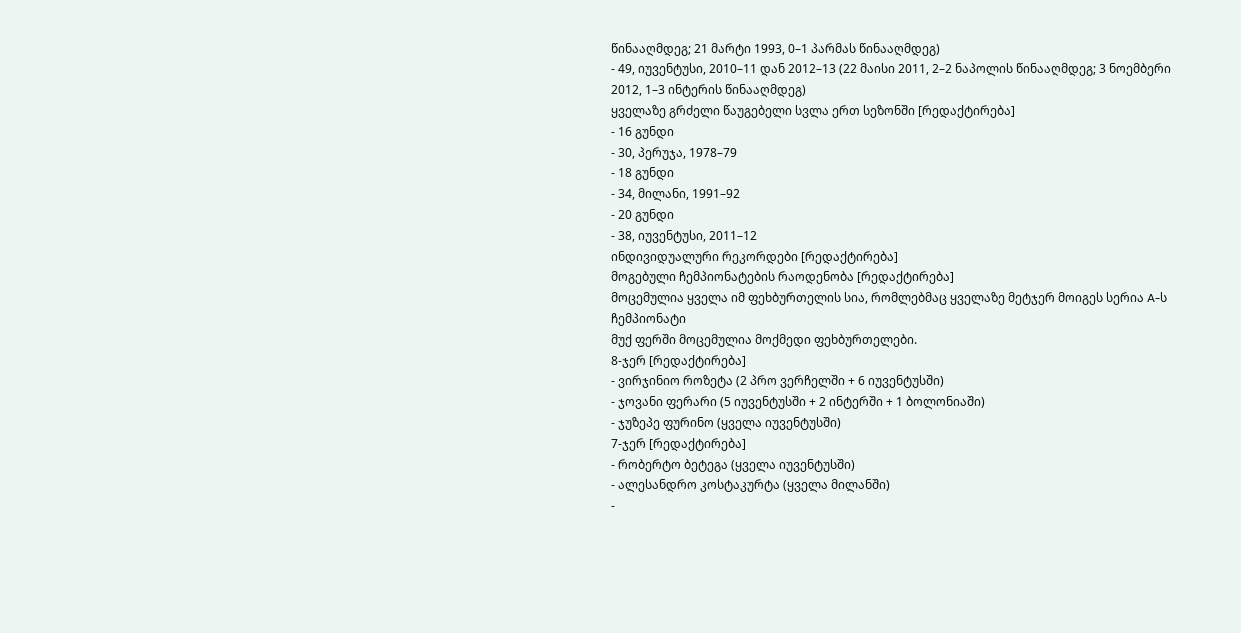წინააღმდეგ; 21 მარტი 1993, 0–1 პარმას წინააღმდეგ)
- 49, იუვენტუსი, 2010–11 დან 2012–13 (22 მაისი 2011, 2–2 ნაპოლის წინააღმდეგ; 3 ნოემბერი 2012, 1–3 ინტერის წინააღმდეგ)
ყველაზე გრძელი წაუგებელი სვლა ერთ სეზონში [რედაქტირება]
- 16 გუნდი
- 30, პერუჯა, 1978–79
- 18 გუნდი
- 34, მილანი, 1991–92
- 20 გუნდი
- 38, იუვენტუსი, 2011–12
ინდივიდუალური რეკორდები [რედაქტირება]
მოგებული ჩემპიონატების რაოდენობა [რედაქტირება]
მოცემულია ყველა იმ ფეხბურთელის სია, რომლებმაც ყველაზე მეტჯერ მოიგეს სერია A-ს ჩემპიონატი
მუქ ფერში მოცემულია მოქმედი ფეხბურთელები.
8-ჯერ [რედაქტირება]
- ვირჯინიო როზეტა (2 პრო ვერჩელში + 6 იუვენტუსში)
- ჯოვანი ფერარი (5 იუვენტუსში + 2 ინტერში + 1 ბოლონიაში)
- ჯუზეპე ფურინო (ყველა იუვენტუსში)
7-ჯერ [რედაქტირება]
- რობერტო ბეტეგა (ყველა იუვენტუსში)
- ალესანდრო კოსტაკურტა (ყველა მილანში)
-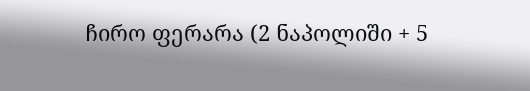ჩირო ფერარა (2 ნაპოლიში + 5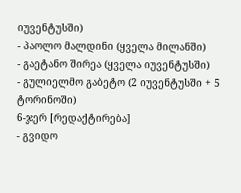იუვენტუსში)
- პაოლო მალდინი (ყველა მილანში)
- გაეტანო შირეა (ყველა იუვენტუსში)
- გულიელმო გაბეტო (2 იუვენტუსში + 5 ტორინოში)
6-ჯერ [რედაქტირება]
- გვიდო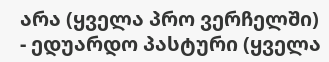არა (ყველა პრო ვერჩელში)
- ედუარდო პასტური (ყველა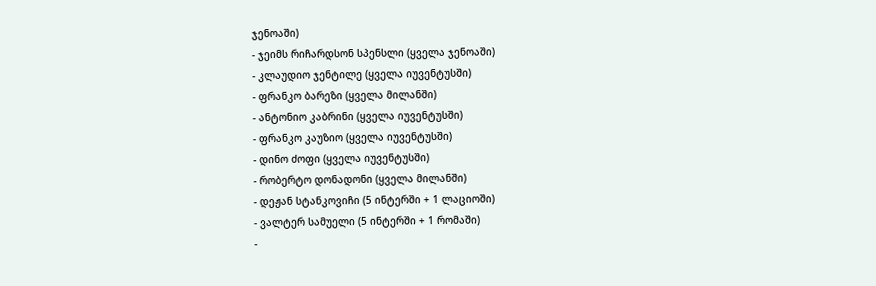ჯენოაში)
- ჯეიმს რიჩარდსონ სპენსლი (ყველა ჯენოაში)
- კლაუდიო ჯენტილე (ყველა იუვენტუსში)
- ფრანკო ბარეზი (ყველა მილანში)
- ანტონიო კაბრინი (ყველა იუვენტუსში)
- ფრანკო კაუზიო (ყველა იუვენტუსში)
- დინო ძოფი (ყველა იუვენტუსში)
- რობერტო დონადონი (ყველა მილანში)
- დეჟან სტანკოვიჩი (5 ინტერში + 1 ლაციოში)
- ვალტერ სამუელი (5 ინტერში + 1 რომაში)
-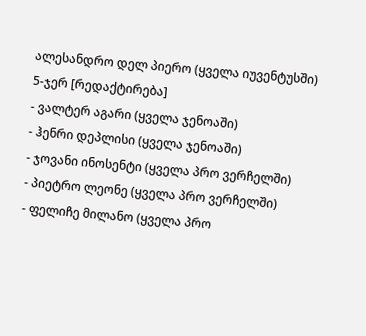ალესანდრო დელ პიერო (ყველა იუვენტუსში)
5-ჯერ [რედაქტირება]
- ვალტერ აგარი (ყველა ჯენოაში)
- ჰენრი დეპლისი (ყველა ჯენოაში)
- ჯოვანი ინოსენტი (ყველა პრო ვერჩელში)
- პიეტრო ლეონე (ყველა პრო ვერჩელში)
- ფელიჩე მილანო (ყველა პრო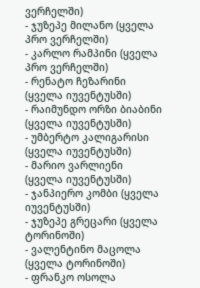ვერჩელში)
- ჯუზეპე მილანო (ყველა პრო ვერჩელში)
- კარლო რამპინი (ყველა პრო ვერჩელში)
- რენატო ჩეზარინი (ყველა იუვენტუსში)
- რაიმუნდო ორზი ბიაბინი (ყველა იუვენტუსში)
- უმბერტო კალიგარისი (ყველა იუვენტუსში)
- მარიო ვარლიენი (ყველა იუვენტუსში)
- ჯანპიერო კომბი (ყველა იუვენტუსში)
- ჯუზეპე გრეცარი (ყველა ტორინოში)
- ვალენტინო მაცოლა (ყველა ტორინოში)
- ფრანკო ოსოლა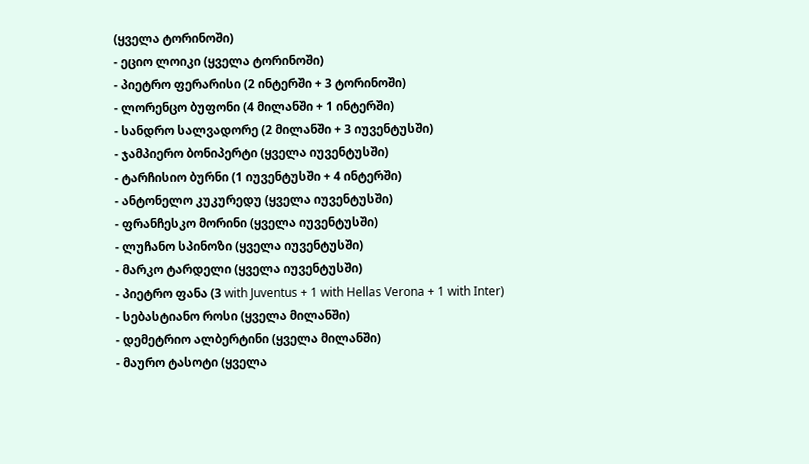(ყველა ტორინოში)
- ეციო ლოიკი (ყველა ტორინოში)
- პიეტრო ფერარისი (2 ინტერში + 3 ტორინოში)
- ლორენცო ბუფონი (4 მილანში + 1 ინტერში)
- სანდრო სალვადორე (2 მილანში + 3 იუვენტუსში)
- ჯამპიერო ბონიპერტი (ყველა იუვენტუსში)
- ტარჩისიო ბურნი (1 იუვენტუსში + 4 ინტერში)
- ანტონელო კუკურედუ (ყველა იუვენტუსში)
- ფრანჩესკო მორინი (ყველა იუვენტუსში)
- ლუჩანო სპინოზი (ყველა იუვენტუსში)
- მარკო ტარდელი (ყველა იუვენტუსში)
- პიეტრო ფანა (3 with Juventus + 1 with Hellas Verona + 1 with Inter)
- სებასტიანო როსი (ყველა მილანში)
- დემეტრიო ალბერტინი (ყველა მილანში)
- მაურო ტასოტი (ყველა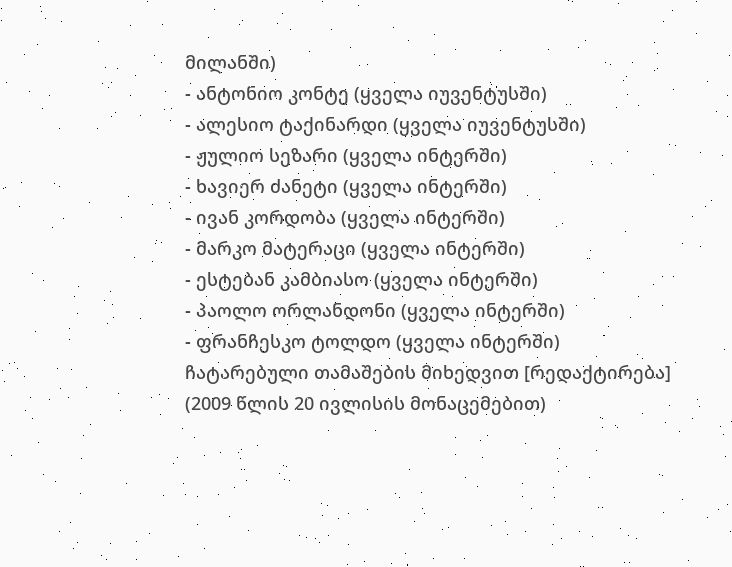მილანში)
- ანტონიო კონტე (ყველა იუვენტუსში)
- ალესიო ტაქინარდი (ყველა იუვენტუსში)
- ჟულიო სეზარი (ყველა ინტერში)
- ხავიერ ძანეტი (ყველა ინტერში)
- ივან კორდობა (ყველა ინტერში)
- მარკო მატერაცი (ყველა ინტერში)
- ესტებან კამბიასო (ყველა ინტერში)
- პაოლო ორლანდონი (ყველა ინტერში)
- ფრანჩესკო ტოლდო (ყველა ინტერში)
ჩატარებული თამაშების მიხედვით [რედაქტირება]
(2009 წლის 20 ივლისის მონაცემებით)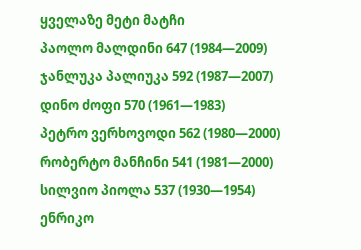ყველაზე მეტი მატჩი
პაოლო მალდინი 647 (1984—2009)
ჯანლუკა პალიუკა 592 (1987—2007)
დინო ძოფი 570 (1961—1983)
პეტრო ვერხოვოდი 562 (1980—2000)
რობერტო მანჩინი 541 (1981—2000)
სილვიო პიოლა 537 (1930—1954)
ენრიკო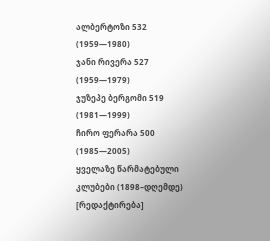ალბერტოზი 532 (1959—1980)
ჯანი რივერა 527 (1959—1979)
ჯუზეპე ბერგომი 519 (1981—1999)
ჩირო ფერარა 500 (1985—2005)
ყველაზე წარმატებული კლუბები (1898–დღემდე) [რედაქტირება]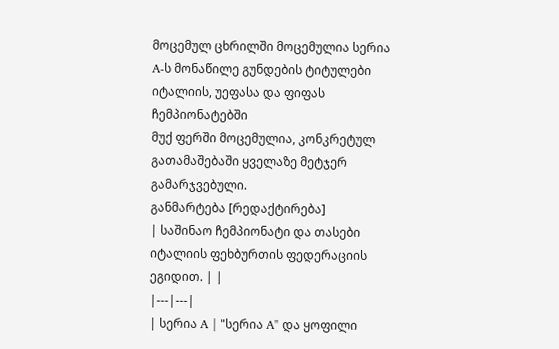მოცემულ ცხრილში მოცემულია სერია A-ს მონაწილე გუნდების ტიტულები იტალიის, უეფასა და ფიფას ჩემპიონატებში
მუქ ფერში მოცემულია, კონკრეტულ გათამაშებაში ყველაზე მეტჯერ გამარჯვებული.
განმარტება [რედაქტირება]
| საშინაო ჩემპიონატი და თასები იტალიის ფეხბურთის ფედერაციის ეგიდით. | |
|---|---|
| სერია A | "სერია A" და ყოფილი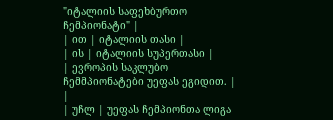"იტალიის საფეხბურთო ჩემპიონატი" |
| ით | იტალიის თასი |
| ის | იტალიის სუპერთასი |
| ევროპის საკლუბო ჩემმპიონატები უეფას ეგიდით. | |
| უჩლ | უეფას ჩემპიონთა ლიგა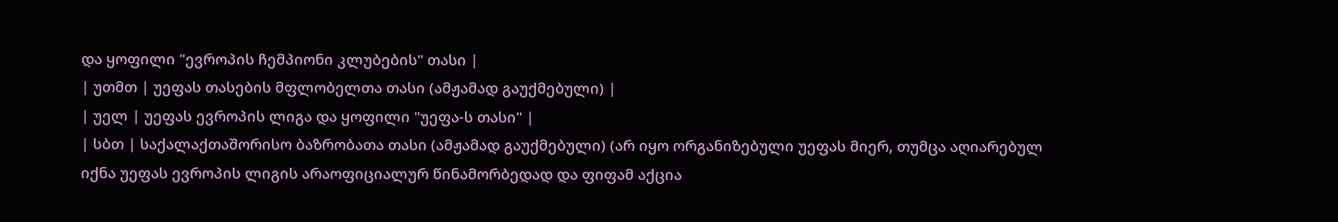და ყოფილი "ევროპის ჩემპიონი კლუბების" თასი |
| უთმთ | უეფას თასების მფლობელთა თასი (ამჟამად გაუქმებული) |
| უელ | უეფას ევროპის ლიგა და ყოფილი "უეფა-ს თასი" |
| სბთ | საქალაქთაშორისო ბაზრობათა თასი (ამჟამად გაუქმებული) (არ იყო ორგანიზებული უეფას მიერ, თუმცა აღიარებულ იქნა უეფას ევროპის ლიგის არაოფიციალურ წინამორბედად და ფიფამ აქცია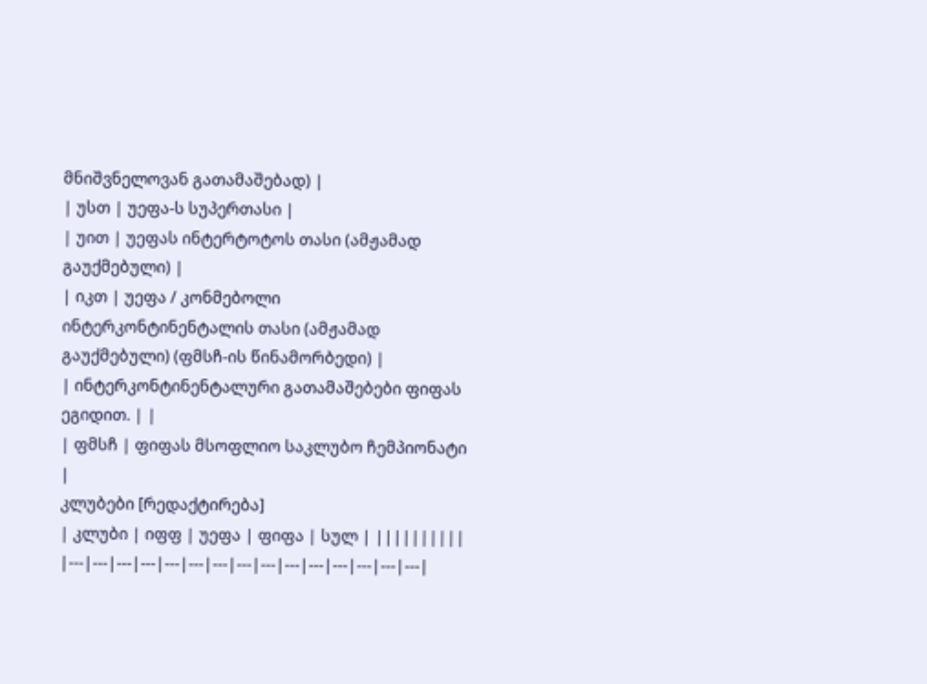მნიშვნელოვან გათამაშებად) |
| უსთ | უეფა-ს სუპერთასი |
| უით | უეფას ინტერტოტოს თასი (ამჟამად გაუქმებული) |
| იკთ | უეფა / კონმებოლი ინტერკონტინენტალის თასი (ამჟამად გაუქმებული) (ფმსჩ-ის წინამორბედი) |
| ინტერკონტინენტალური გათამაშებები ფიფას ეგიდით. | |
| ფმსჩ | ფიფას მსოფლიო საკლუბო ჩემპიონატი |
კლუბები [რედაქტირება]
| კლუბი | იფფ | უეფა | ფიფა | სულ | ||||||||||
|---|---|---|---|---|---|---|---|---|---|---|---|---|---|---|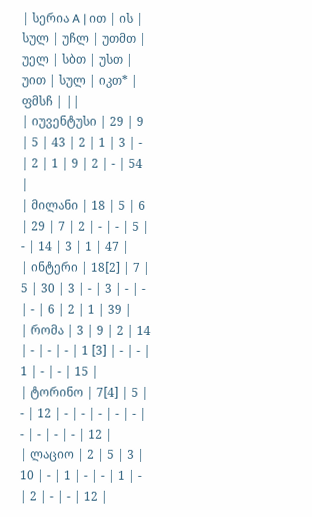| სერია A | ით | ის | სულ | უჩლ | უთმთ | უელ | სბთ | უსთ | უით | სულ | იკთ* | ფმსჩ | ||
| იუვენტუსი | 29 | 9 | 5 | 43 | 2 | 1 | 3 | - | 2 | 1 | 9 | 2 | - | 54 |
| მილანი | 18 | 5 | 6 | 29 | 7 | 2 | - | - | 5 | - | 14 | 3 | 1 | 47 |
| ინტერი | 18[2] | 7 | 5 | 30 | 3 | - | 3 | - | - | - | 6 | 2 | 1 | 39 |
| რომა | 3 | 9 | 2 | 14 | - | - | - | 1 [3] | - | - | 1 | - | - | 15 |
| ტორინო | 7[4] | 5 | - | 12 | - | - | - | - | - | - | - | - | - | 12 |
| ლაციო | 2 | 5 | 3 | 10 | - | 1 | - | - | 1 | - | 2 | - | - | 12 |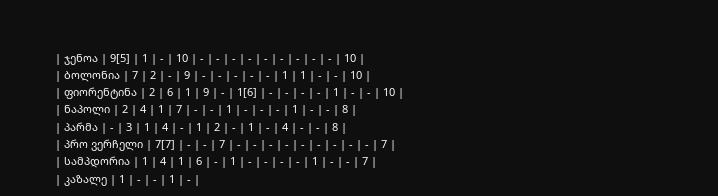| ჯენოა | 9[5] | 1 | - | 10 | - | - | - | - | - | - | - | - | - | 10 |
| ბოლონია | 7 | 2 | - | 9 | - | - | - | - | - | 1 | 1 | - | - | 10 |
| ფიორენტინა | 2 | 6 | 1 | 9 | - | 1[6] | - | - | - | - | 1 | - | - | 10 |
| ნაპოლი | 2 | 4 | 1 | 7 | - | - | 1 | - | - | - | 1 | - | - | 8 |
| პარმა | - | 3 | 1 | 4 | - | 1 | 2 | - | 1 | - | 4 | - | - | 8 |
| პრო ვერჩელი | 7[7] | - | - | 7 | - | - | - | - | - | - | - | - | - | 7 |
| სამპდორია | 1 | 4 | 1 | 6 | - | 1 | - | - | - | - | 1 | - | - | 7 |
| კაზალე | 1 | - | - | 1 | - |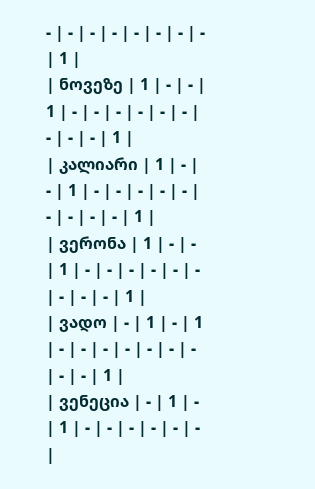- | - | - | - | - | - | - | - | 1 |
| ნოვეზე | 1 | - | - | 1 | - | - | - | - | - | - | - | - | - | 1 |
| კალიარი | 1 | - | - | 1 | - | - | - | - | - | - | - | - | - | 1 |
| ვერონა | 1 | - | - | 1 | - | - | - | - | - | - | - | - | - | 1 |
| ვადო | - | 1 | - | 1 | - | - | - | - | - | - | - | - | - | 1 |
| ვენეცია | - | 1 | - | 1 | - | - | - | - | - | - |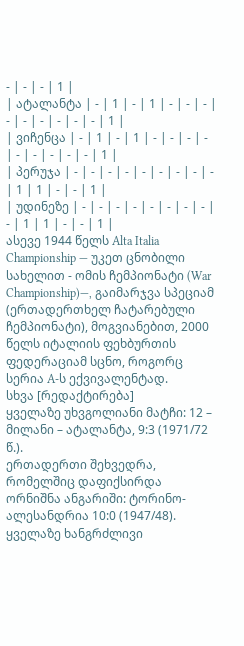- | - | - | 1 |
| ატალანტა | - | 1 | - | 1 | - | - | - | - | - | - | - | - | - | 1 |
| ვიჩენცა | - | 1 | - | 1 | - | - | - | - | - | - | - | - | - | 1 |
| პერუჯა | - | - | - | - | - | - | - | - | - | 1 | 1 | - | - | 1 |
| უდინეზე | - | - | - | - | - | - | - | - | - | 1 | 1 | - | - | 1 |
ასევე 1944 წელს Alta Italia Championship — უკეთ ცნობილი სახელით - ომის ჩემპიონატი (War Championship)—, გაიმარჯვა სპეციამ (ერთადერთხელ ჩატარებული ჩემპიონატი), მოგვიანებით, 2000 წელს იტალიის ფეხბურთის ფედერაციამ სცნო, როგორც სერია A-ს ექვივალენტად.
სხვა [რედაქტირება]
ყველაზე უხვგოლიანი მატჩი: 12 – მილანი – ატალანტა, 9:3 (1971/72 წ.).
ერთადერთი შეხვედრა, რომელშიც დაფიქსირდა ორნიშნა ანგარიში: ტორინო-ალესანდრია 10:0 (1947/48).
ყველაზე ხანგრძლივი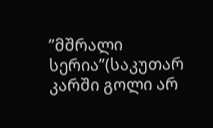”მშრალი სერია”(საკუთარ კარში გოლი არ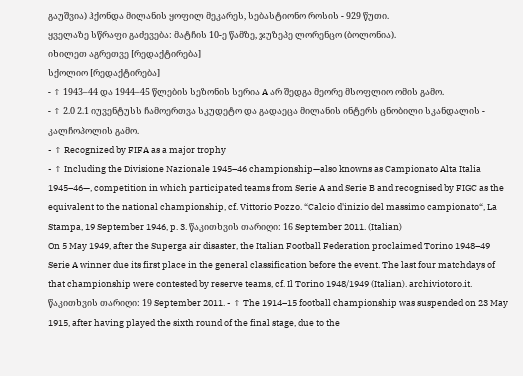გაუშვია) ჰქონდა მილანის ყოფილ მეკარეს, სებასტიონო როსის - 929 წუთი.
ყველაზე სწრაფი გაძევება: მატჩის 10-ე წამზე, ჯუზეპე ლორენცო (ბოლონია).
იხილეთ აგრეთვე [რედაქტირება]
სქოლიო [რედაქტირება]
- ↑ 1943–44 და 1944–45 წლების სეზონის სერია A არ შედგა მეორე მსოფლიო ომის გამო.
- ↑ 2.0 2.1 იუვენტუსს ჩამოერთვა სკუდეტო და გადაეცა მილანის ინტერს ცნობილი სკანდალის - კალჩოპოლის გამო.
- ↑ Recognized by FIFA as a major trophy
- ↑ Including the Divisione Nazionale 1945–46 championship—also knowns as Campionato Alta Italia 1945–46—, competition in which participated teams from Serie A and Serie B and recognised by FIGC as the equivalent to the national championship, cf. Vittorio Pozzo. “Calcio d'inizio del massimo campionato“, La Stampa, 19 September 1946, p. 3. წაკითხვის თარიღი: 16 September 2011. (Italian)
On 5 May 1949, after the Superga air disaster, the Italian Football Federation proclaimed Torino 1948–49 Serie A winner due its first place in the general classification before the event. The last four matchdays of that championship were contested by reserve teams, cf. Il Torino 1948/1949 (Italian). archiviotoro.it. წაკითხვის თარიღი: 19 September 2011. - ↑ The 1914–15 football championship was suspended on 23 May 1915, after having played the sixth round of the final stage, due to the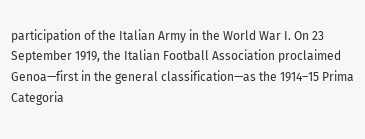participation of the Italian Army in the World War I. On 23 September 1919, the Italian Football Association proclaimed Genoa—first in the general classification—as the 1914–15 Prima Categoria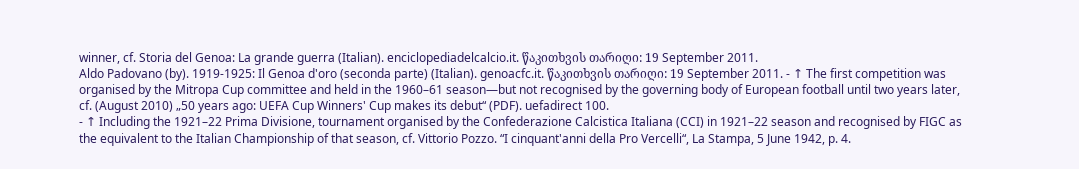winner, cf. Storia del Genoa: La grande guerra (Italian). enciclopediadelcalcio.it. წაკითხვის თარიღი: 19 September 2011.
Aldo Padovano (by). 1919-1925: Il Genoa d'oro (seconda parte) (Italian). genoacfc.it. წაკითხვის თარიღი: 19 September 2011. - ↑ The first competition was organised by the Mitropa Cup committee and held in the 1960–61 season—but not recognised by the governing body of European football until two years later, cf. (August 2010) „50 years ago: UEFA Cup Winners' Cup makes its debut“ (PDF). uefadirect 100.
- ↑ Including the 1921–22 Prima Divisione, tournament organised by the Confederazione Calcistica Italiana (CCI) in 1921–22 season and recognised by FIGC as the equivalent to the Italian Championship of that season, cf. Vittorio Pozzo. “I cinquant'anni della Pro Vercelli“, La Stampa, 5 June 1942, p. 4.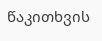წაკითხვის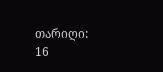თარიღი: 16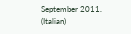September 2011. (Italian)